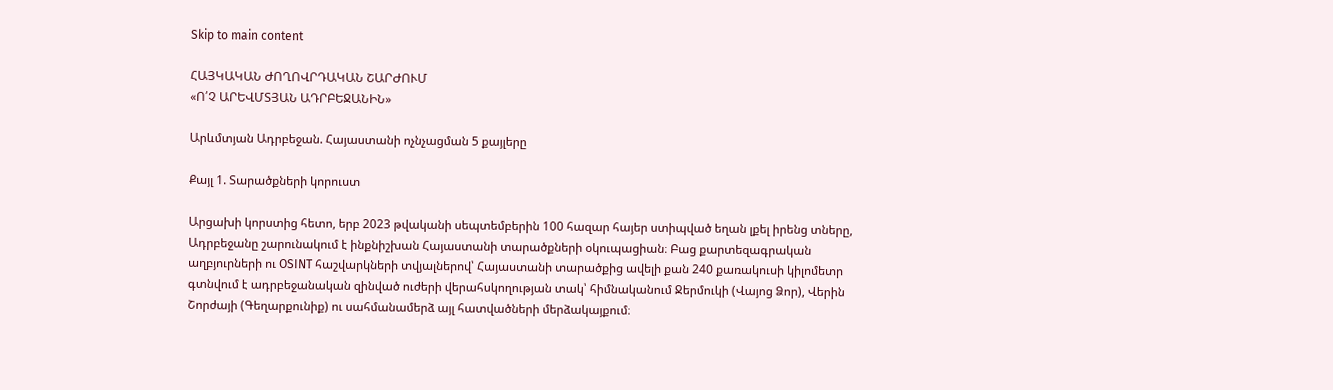Skip to main content

ՀԱՅԿԱԿԱՆ ԺՈՂՈՎՐԴԱԿԱՆ ՇԱՐԺՈՒՄ
«Ո՛Չ ԱՐԵՎՄՏՅԱՆ ԱԴՐԲԵՋԱՆԻՆ»

Արևմտյան Ադրբեջան. Հայաստանի ոչնչացման 5 քայլերը

Քայլ 1. Տարածքների կորուստ

Արցախի կորստից հետո, երբ 2023 թվականի սեպտեմբերին 100 հազար հայեր ստիպված եղան լքել իրենց տները, Ադրբեջանը շարունակում է ինքնիշխան Հայաստանի տարածքների օկուպացիան։ Բաց քարտեզագրական աղբյուրների ու OSINT հաշվարկների տվյալներով՝ Հայաստանի տարածքից ավելի քան 240 քառակուսի կիլոմետր գտնվում է ադրբեջանական զինված ուժերի վերահսկողության տակ՝ հիմնականում Ջերմուկի (Վայոց Ձոր), Վերին Շորժայի (Գեղարքունիք) ու սահմանամերձ այլ հատվածների մերձակայքում։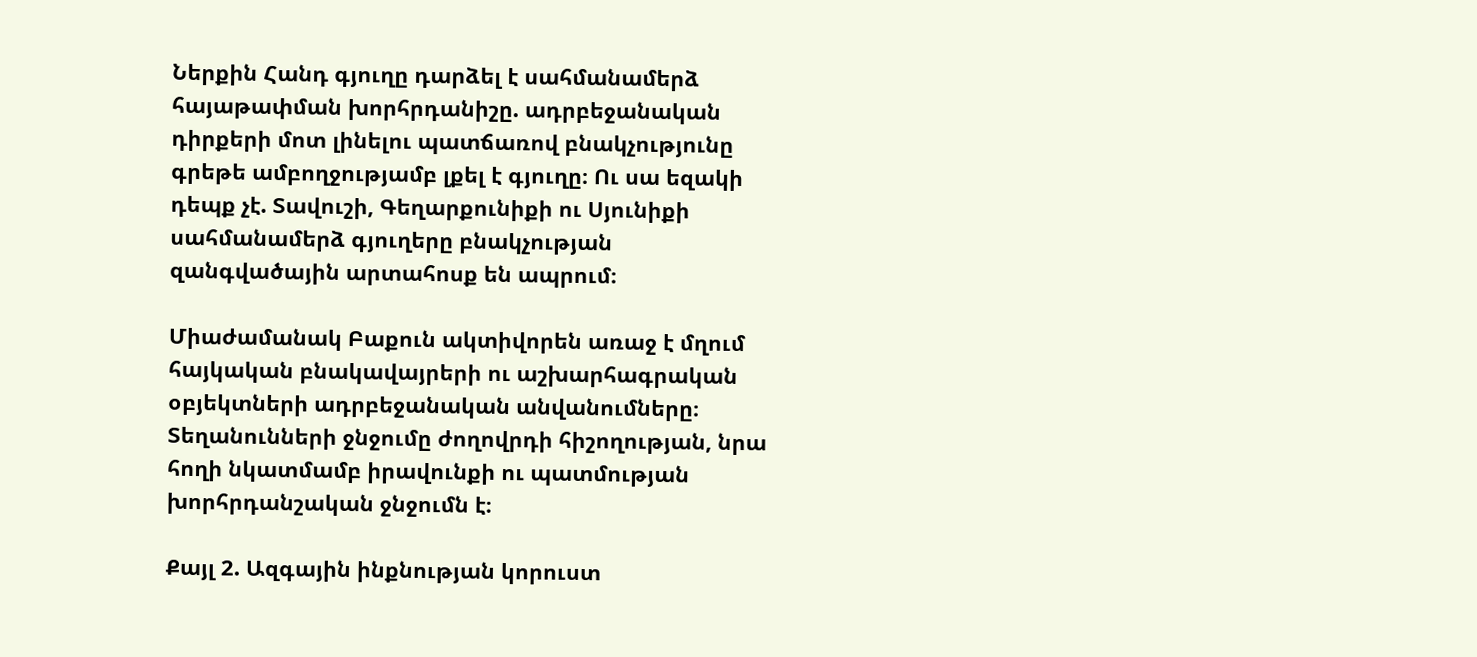Ներքին Հանդ գյուղը դարձել է սահմանամերձ հայաթափման խորհրդանիշը. ադրբեջանական դիրքերի մոտ լինելու պատճառով բնակչությունը գրեթե ամբողջությամբ լքել է գյուղը։ Ու սա եզակի դեպք չէ. Տավուշի, Գեղարքունիքի ու Սյունիքի սահմանամերձ գյուղերը բնակչության զանգվածային արտահոսք են ապրում։

Միաժամանակ Բաքուն ակտիվորեն առաջ է մղում հայկական բնակավայրերի ու աշխարհագրական օբյեկտների ադրբեջանական անվանումները։ Տեղանունների ջնջումը ժողովրդի հիշողության, նրա հողի նկատմամբ իրավունքի ու պատմության խորհրդանշական ջնջումն է։

Քայլ 2. Ազգային ինքնության կորուստ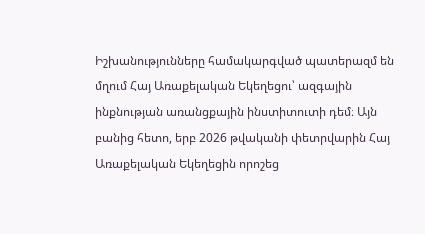Իշխանությունները համակարգված պատերազմ են մղում Հայ Առաքելական Եկեղեցու՝ ազգային ինքնության առանցքային ինստիտուտի դեմ։ Այն բանից հետո, երբ 2026 թվականի փետրվարին Հայ Առաքելական Եկեղեցին որոշեց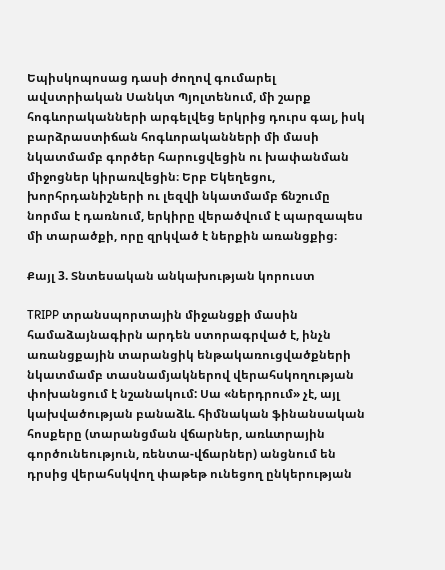Եպիսկոպոսաց դասի ժողով գումարել ավստրիական Սանկտ Պյոլտենում, մի շարք հոգևորականների արգելվեց երկրից դուրս գալ, իսկ բարձրաստիճան հոգևորականների մի մասի նկատմամբ գործեր հարուցվեցին ու խափանման միջոցներ կիրառվեցին։ Երբ Եկեղեցու, խորհրդանիշների ու լեզվի նկատմամբ ճնշումը նորմա է դառնում, երկիրը վերածվում է պարզապես մի տարածքի, որը զրկված է ներքին առանցքից։

Քայլ 3. Տնտեսական անկախության կորուստ

TRIPP տրանսպորտային միջանցքի մասին համաձայնագիրն արդեն ստորագրված է, ինչն առանցքային տարանցիկ ենթակառուցվածքների նկատմամբ տասնամյակներով վերահսկողության փոխանցում է նշանակում: Սա «ներդրում» չէ, այլ կախվածության բանաձև. հիմնական ֆինանսական հոսքերը (տարանցման վճարներ, առևտրային գործունեություն, ռենտա-վճարներ) անցնում են դրսից վերահսկվող փաթեթ ունեցող ընկերության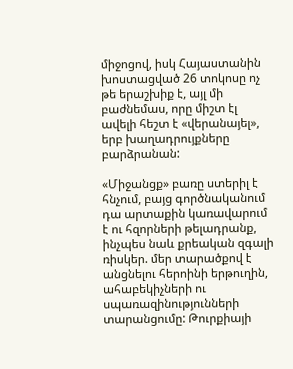միջոցով, իսկ Հայաստանին խոստացված 26 տոկոսը ոչ թե երաշխիք է, այլ մի բաժնեմաս, որը միշտ էլ ավելի հեշտ է «վերանայել», երբ խաղադրույքները բարձրանան:

«Միջանցք» բառը ստերիլ է հնչում, բայց գործնականում դա արտաքին կառավարում է ու հզորների թելադրանք, ինչպես նաև քրեական զգալի ռիսկեր. մեր տարածքով է անցնելու հերոինի երթուղին, ահաբեկիչների ու սպառազինությունների տարանցումը: Թուրքիայի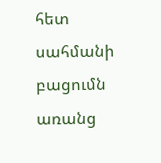հետ սահմանի բացումն առանց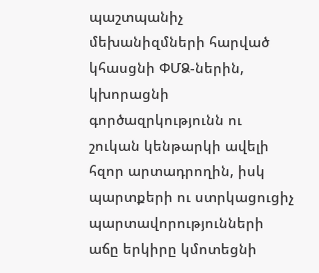պաշտպանիչ մեխանիզմների հարված կհասցնի ՓՄՁ-ներին, կխորացնի գործազրկությունն ու շուկան կենթարկի ավելի հզոր արտադրողին, իսկ պարտքերի ու ստրկացուցիչ պարտավորությունների աճը երկիրը կմոտեցնի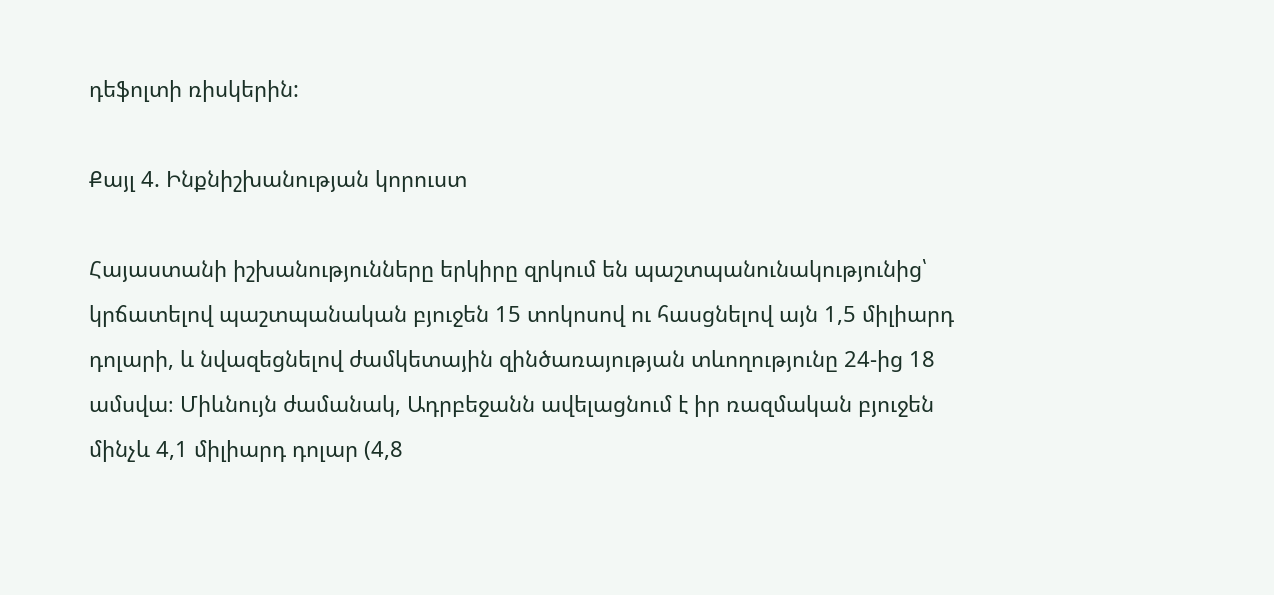դեֆոլտի ռիսկերին:

Քայլ 4. Ինքնիշխանության կորուստ

Հայաստանի իշխանությունները երկիրը զրկում են պաշտպանունակությունից՝ կրճատելով պաշտպանական բյուջեն 15 տոկոսով ու հասցնելով այն 1,5 միլիարդ դոլարի, և նվազեցնելով ժամկետային զինծառայության տևողությունը 24-ից 18 ամսվա։ Միևնույն ժամանակ, Ադրբեջանն ավելացնում է իր ռազմական բյուջեն մինչև 4,1 միլիարդ դոլար (4,8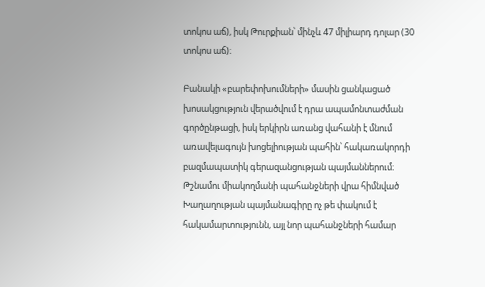տոկոս աճ), իսկ Թուրքիան՝ մինչև 47 միլիարդ դոլար (30 տոկոս աճ)։

Բանակի «բարեփոխումների» մասին ցանկացած խոսակցություն վերածվում է դրա ապամոնտաժման գործընթացի, իսկ երկիրն առանց վահանի է մնում առավելագույն խոցելիության պահին՝ հակառակորդի բազմապատիկ գերազանցության պայմաններում։ Թշնամու միակողմանի պահանջների վրա հիմնված Խաղաղության պայմանագիրը ոչ թե փակում է հակամարտությունն, այլ նոր պահանջների համար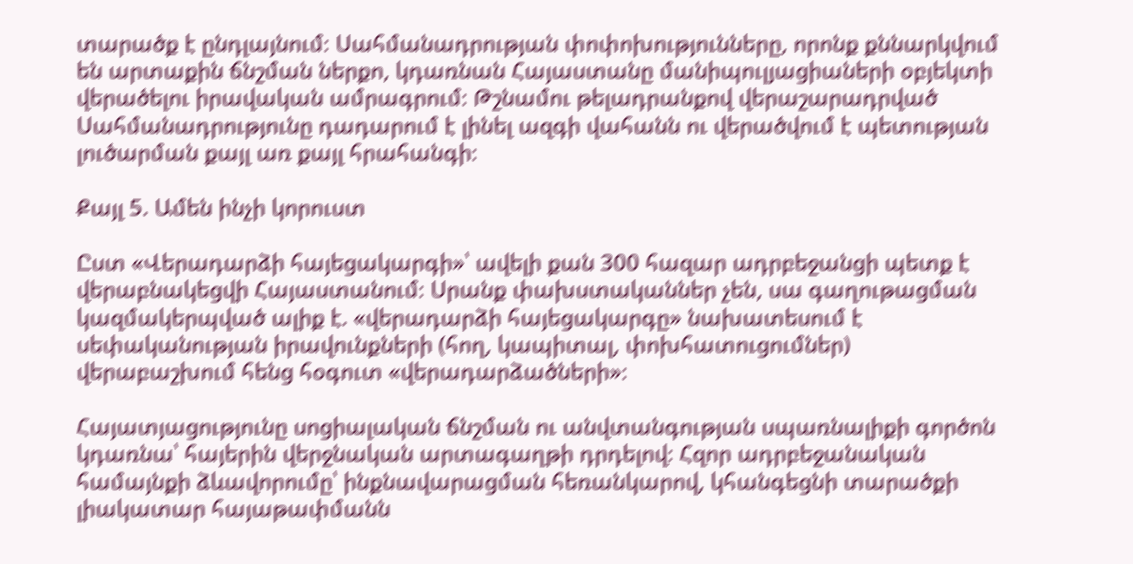տարածք է ընդլայնում։ Սահմանադրության փոփոխությունները, որոնք քննարկվում են արտաքին ճնշման ներքո, կդառնան Հայաստանը մանիպուլյացիաների օբյեկտի վերածելու իրավական ամրագրում։ Թշնամու թելադրանքով վերաշարադրված Սահմանադրությունը դադարում է լինել ազգի վահանն ու վերածվում է պետության լուծարման քայլ առ քայլ հրահանգի։

Քայլ 5. Ամեն ինչի կորուստ

Ըստ «Վերադարձի հայեցակարգի»՝ ավելի քան 300 հազար ադրբեջանցի պետք է վերաբնակեցվի Հայաստանում։ Սրանք փախստականներ չեն, սա գաղութացման կազմակերպված ալիք է. «վերադարձի հայեցակարգը» նախատեսում է սեփականության իրավունքների (հող, կապիտալ, փոխհատուցումներ) վերաբաշխում հենց հօգուտ «վերադարձածների»։

Հայատյացությունը սոցիալական ճնշման ու անվտանգության սպառնալիքի գործոն կդառնա՝ հայերին վերջնական արտագաղթի դրդելով։ Հզոր ադրբեջանական համայնքի ձևավորումը՝ ինքնավարացման հեռանկարով, կհանգեցնի տարածքի լիակատար հայաթափմանն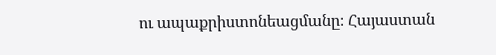ու ապաքրիստոնեացմանը։ Հայաստան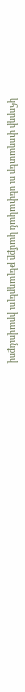կհորդի փողատեր ու սեփական կամքը թելադրելու իրավունքով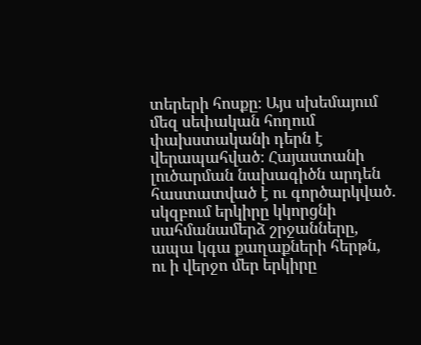տերերի հոսքը։ Այս սխեմայում մեզ սեփական հողում փախստականի դերն է վերապահված։ Հայաստանի լուծարման նախագիծն արդեն հաստատված է ու գործարկված. սկզբում երկիրը կկորցնի սահմանամերձ շրջանները, ապա կգա քաղաքների հերթն, ու ի վերջո մեր երկիրը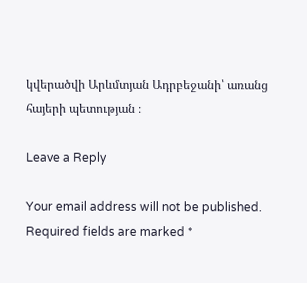կվերածվի Արևմտյան Ադրբեջանի՝ առանց հայերի պետության ։

Leave a Reply

Your email address will not be published. Required fields are marked *